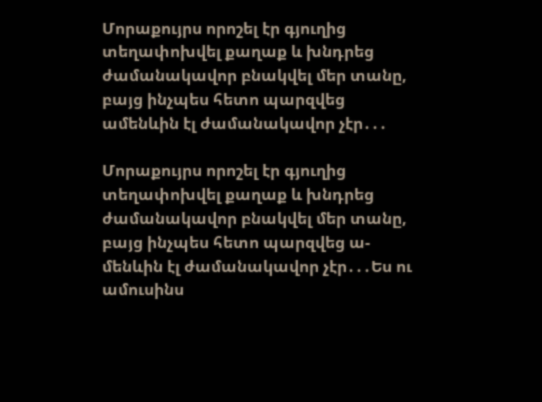Մորաքույրս որոշել էր գյուղից տեղափոխվել քաղաք և խնդրեց ժամանակավոր բնակվել մեր տանը, բայց ինչպես հետո պարզվեց ամենևին էլ ժամանակավոր չէր․․․

Մորաքույրս որոշել էր գյուղից տեղափոխվել քաղաք և խնդրեց ժամանակավոր բնակվել մեր տանը, բայց ինչպես հետո պարզվեց ա-
մենևին էլ ժամանակավոր չէր․․․Ես ու ամուսինս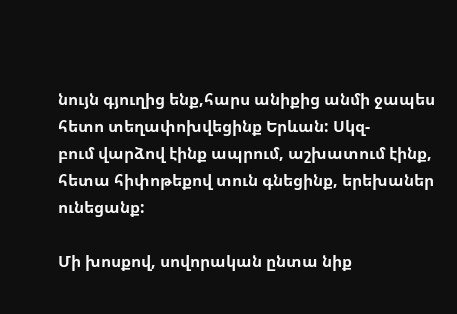նույն գյուղից ենք,հարս անիքից անմի ջապես հետո տեղափոխվեցինք Երևան: Սկզ-
բում վարձով էինք ապրում, աշխատում էինք, հետա հիփոթեքով տուն գնեցինք, երեխաներ ունեցանք:

Մի խոսքով, սովորական ընտա նիք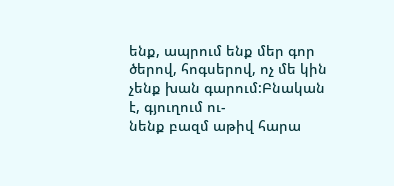ենք, ապրում ենք մեր գոր ծերով, հոգսերով, ոչ մե կին չենք խան գարում:Բնական է, գյուղում ու-
նենք բազմ աթիվ հարա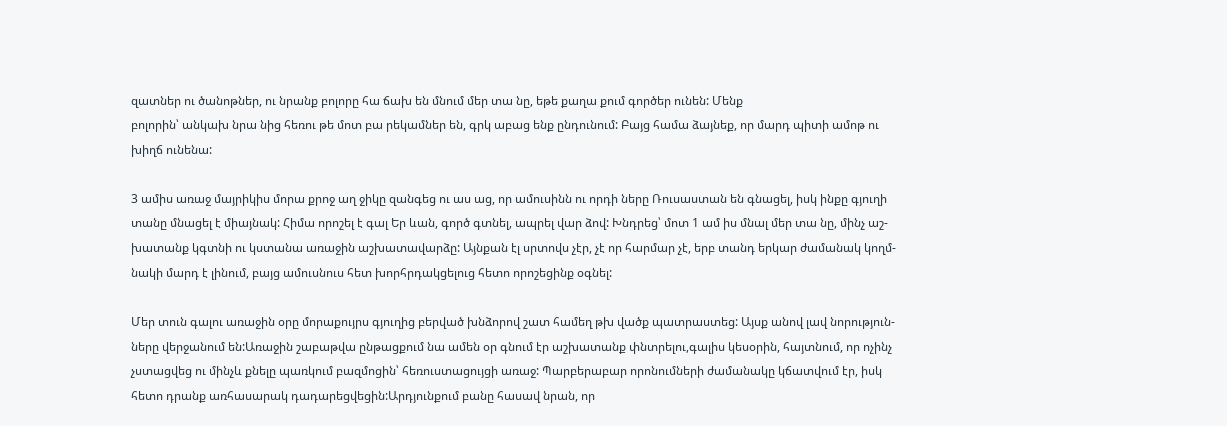զատներ ու ծանոթներ, ու նրանք բոլորը հա ճախ են մնում մեր տա նը, եթե քաղա քում գործեր ունեն: Մենք
բոլորին՝ անկախ նրա նից հեռու թե մոտ բա րեկամներ են, գրկ աբաց ենք ընդունում: Բայց համա ձայնեք, որ մարդ պիտի ամոթ ու
խիղճ ունենա:

3 ամիս առաջ մայրիկիս մորա քրոջ աղ ջիկը զանգեց ու աս աց, որ ամուսինն ու որդի ները Ռուսաստան են գնացել, իսկ ինքը գյուղի
տանը մնացել է միայնակ: Հիմա որոշել է գալ Եր ևան, գործ գտնել, ապրել վար ձով: Խնդրեց՝ մոտ 1 ամ իս մնալ մեր տա նը, մինչ աշ-
խատանք կգտնի ու կստանա առաջին աշխատավարձը: Այնքան էլ սրտովս չէր, չէ որ հարմար չէ, երբ տանդ երկար ժամանակ կողմ-
նակի մարդ է լինում, բայց ամուսնուս հետ խորհրդակցելուց հետո որոշեցինք օգնել:

Մեր տուն գալու առաջին օրը մորաքույրս գյուղից բերված խնձորով շատ համեղ թխ վածք պատրաստեց: Այսք անով լավ նորություն-
ները վերջանում են:Առաջին շաբաթվա ընթացքում նա ամեն օր գնում էր աշխատանք փնտրելու,գալիս կեսօրին, հայտնում, որ ոչինչ
չստացվեց ու մինչև քնելը պառկում բազմոցին՝ հեռուստացույցի առաջ: Պարբերաբար որոնումների ժամանակը կճատվում էր, իսկ
հետո դրանք առհասարակ դադարեցվեցին:Արդյունքում բանը հասավ նրան, որ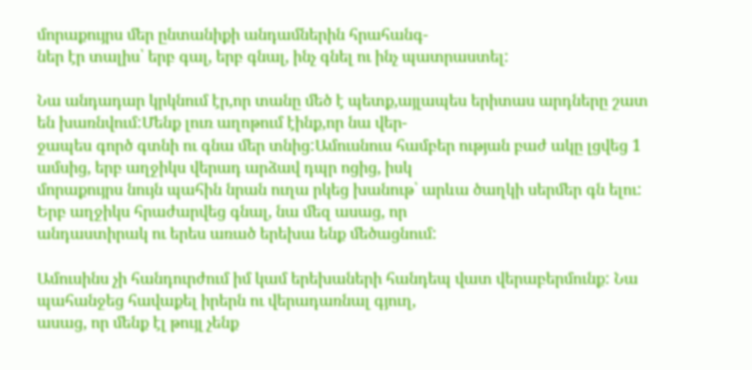մորաքույրս մեր ընտանիքի անդամներին հրահանգ-
ներ էր տալիս՝ երբ գալ, երբ գնալ, ինչ գնել ու ինչ պատրաստել:

Նա անդադար կրկնում էր,որ տանը մեծ է պետք,այլապես երիտաս արդները շատ են խառնվում:Մենք լուռ աղոթում էինք,որ նա վեր-
ջապես գործ գտնի ու գնա մեր տնից:Ամուսնուս համբեր ության բաժ ակը լցվեց 1 ամսից, երբ աղջիկս վերադ արձավ դպր ոցից, իսկ
մորաքույրս նույն պահին նրան ուղա րկեց խանութ՝ արևա ծաղկի սերմեր գն ելու: Երբ աղջիկս հրաժարվեց գնալ, նա մեզ ասաց, որ
անդաստիրակ ու երես առած երեխա ենք մեծացնում:

Ամուսինս չի հանդուրժում իմ կամ երեխաների հանդեպ վատ վերաբերմունք: Նա պահանջեց հավաքել իրերն ու վերադառնալ գյուղ,
ասաց, որ մենք էլ թույլ չենք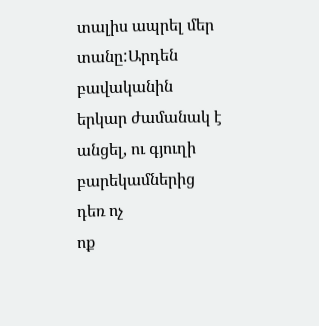տալիս ապրել մեր տանը:Արդեն բավականին երկար ժամանակ է անցել, ու գյուղի բարեկամներից դեռ ոչ
ոք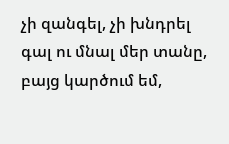չի զանգել, չի խնդրել գալ ու մնալ մեր տանը, բայց կարծում եմ,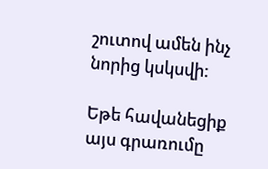շուտով ամեն ինչ նորից կսկսվի:

Եթե հավանեցիք այս գրառումը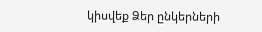կիսվեք Ձեր ընկերների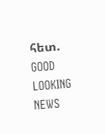հետ.
GOOD LOOKING NEWS